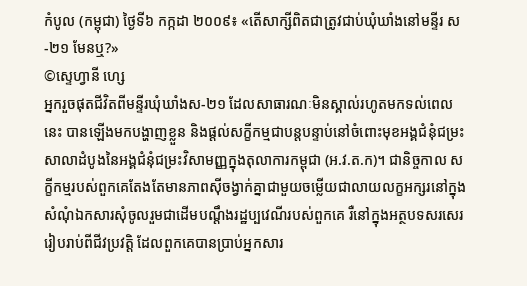កំបូល (កម្ពុជា) ថ្ងៃទី៦ កក្កដា ២០០៩៖ «តើសាក្សីពិតជាត្រូវជាប់ឃុំឃាំងនៅមន្ទីរ ស-២១ មែនឬ?»
©ស្ទេហ្វានី ហ្សេ
អ្នករួចផុតជីវិតពីមន្ទីរឃុំឃាំងស-២១ ដែលសាធារណៈមិនស្គាល់រហូតមកទល់ពេលនេះ បានឡើងមកបង្ហាញខ្លួន និងផ្តល់សក្ខីកម្មជាបន្តបន្ទាប់នៅចំពោះមុខអង្គជំនុំជម្រះសាលាដំបូងនៃអង្គជំនុំជម្រះវិសាមញ្ញក្នុងតុលាការកម្ពុជា (អ.វ.ត.ក)។ ជានិច្ចកាល សក្ខីកម្មរបស់ពួកគេតែងតែមានភាពស៊ីចង្វាក់គ្នាជាមួយចម្លើយជាលាយលក្ខអក្សរនៅក្នុងសំណុំឯកសារសុំចូលរួមជាដើមបណ្តឹងរដ្ឋប្បវេណីរបស់ពួកគេ រឺនៅក្នុងអត្ថបទសរសេររៀបរាប់ពីជីវប្រវត្តិ ដែលពួកគេបានប្រាប់អ្នកសារ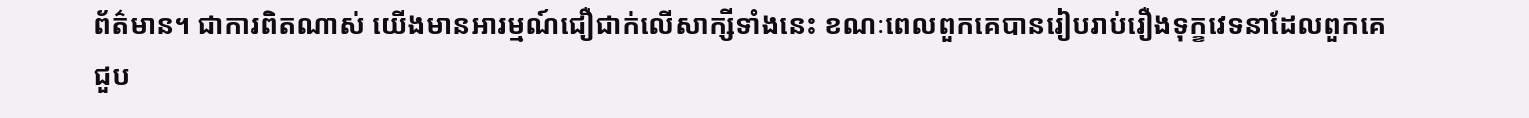ព័ត៌មាន។ ជាការពិតណាស់ យើងមានអារម្មណ៍ជឿជាក់លើសាក្សីទាំងនេះ ខណៈពេលពួកគេបានរៀបរាប់រឿងទុក្ខវេទនាដែលពួកគេជួប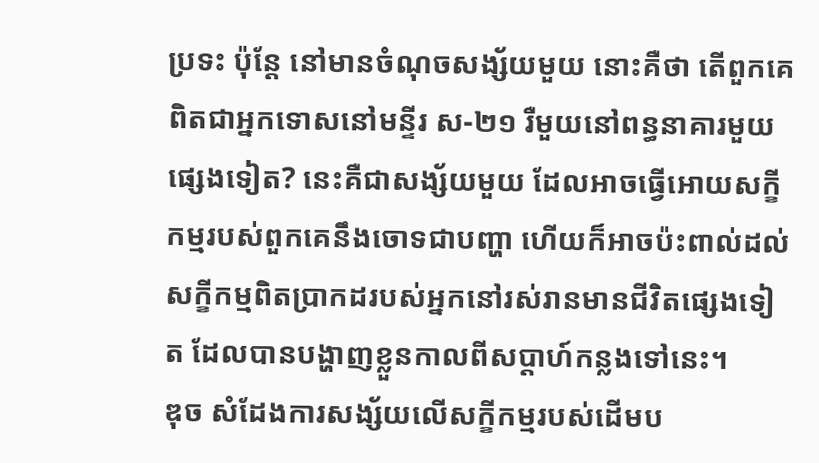ប្រទះ ប៉ុន្តែ នៅមានចំណុចសង្ស័យមួយ នោះគឺថា តើពួកគេពិតជាអ្នកទោសនៅមន្ទីរ ស-២១ រឺមួយនៅពន្ធនាគារមួយផ្សេងទៀត? នេះគឺជាសង្ស័យមួយ ដែលអាចធ្វើអោយសក្ខីកម្មរបស់ពួកគេនឹងចោទជាបញ្ហា ហើយក៏អាចប៉ះពាល់ដល់សក្ខីកម្មពិតប្រាកដរបស់អ្នកនៅរស់រានមានជីវិតផ្សេងទៀត ដែលបានបង្ហាញខ្លួនកាលពីសប្តាហ៍កន្លងទៅនេះ។
ឌុច សំដែងការសង្ស័យលើសក្ខីកម្មរបស់ដើមប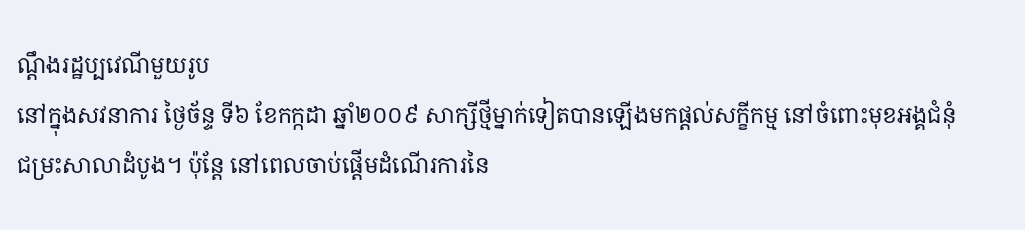ណ្តឹងរដ្ឋប្បវេណីមួយរូប
នៅក្នុងសវនាការ ថ្ងៃច័ន្ទ ទី៦ ខែកក្កដា ឆ្នាំ២០០៩ សាក្សីថ្មីម្នាក់ទៀតបានឡើងមកផ្តល់សក្ខីកម្ម នៅចំពោះមុខអង្គជំនុំជម្រះសាលាដំបូង។ ប៉ុន្តែ នៅពេលចាប់ផ្តើមដំណើរការនៃ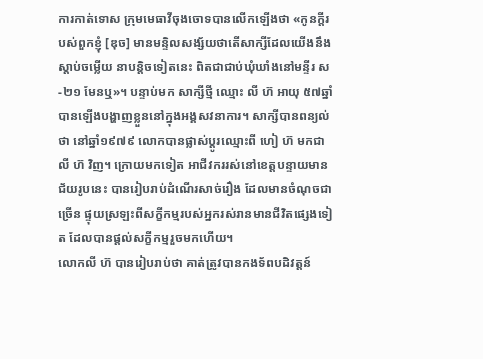ការកាត់ទោស ក្រុមមេធាវីចុងចោទបានលើកឡើងថា «កូនក្តីរបស់ពួកខ្ញុំ [ឌុច] មានមន្ទិលសង្ស័យថាតើសាក្សីដែលយើងនឹងស្តាប់ចម្លើយ នាបន្តិចទៀតនេះ ពិតជាជាប់ឃុំឃាំងនៅមន្ទីរ ស-២១ មែនឬ»។ បន្ទាប់មក សាក្សីថ្មី ឈ្មោះ លី ហ៊ អាយុ ៥៧ឆ្នាំ បានឡើងបង្ហាញខ្លួននៅក្នុងអង្គសវនាការ។ សាក្សីបានពន្យល់ថា នៅឆ្នាំ១៩៧៩ លោកបានផ្លាស់ប្តូរឈ្មោះពី ហៀ ហ៊ មកជា លី ហ៊ វិញ។ ក្រោយមកទៀត អាជីវកររស់នៅខេត្តបន្ទាយមានជ័យរូបនេះ បានរៀបរាប់ដំណើរសាច់រឿង ដែលមានចំណុចជាច្រើន ផ្ទុយស្រឡះពីសក្ខីកម្មរបស់អ្នករស់រានមានជីវិតផ្សេងទៀត ដែលបានផ្តល់សក្ខីកម្មរួចមកហើយ។
លោកលី ហ៊ បានរៀបរាប់ថា គាត់ត្រូវបានកងទ័ពបដិវត្តន៍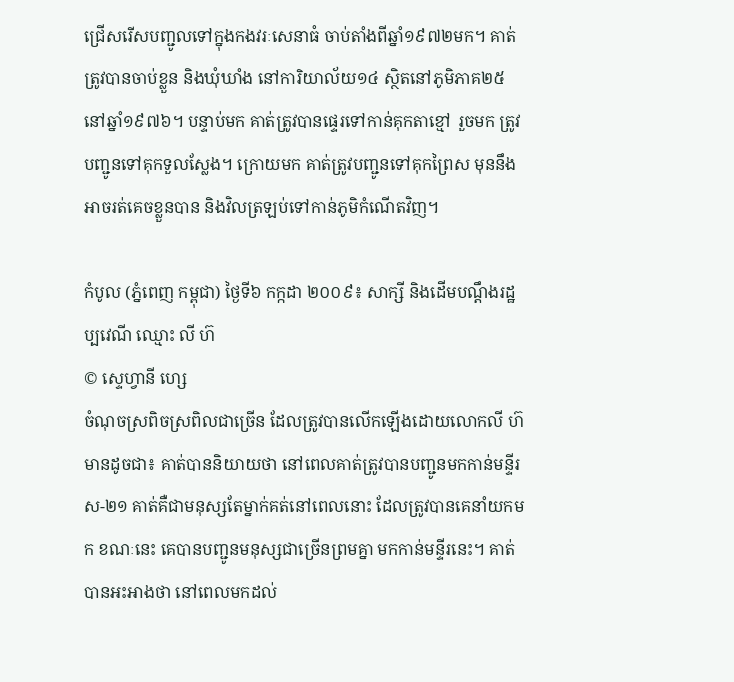ជ្រើសរើសបញ្ជូលទៅក្នុងកងវរៈសេនាធំ ចាប់តាំងពីឆ្នាំ១៩៧២មក។ គាត់ត្រូវបានចាប់ខ្លួន និងឃុំឃាំង នៅការិយាល័យ១៤ ស្ថិតនៅភូមិភាគ២៥ នៅឆ្នាំ១៩៧៦។ បន្ទាប់មក គាត់ត្រូវបានផ្ទេរទៅកាន់គុកតាខ្មៅ រួចមក ត្រូវបញ្ជូនទៅគុកទួលស្លែង។ ក្រោយមក គាត់ត្រូវបញ្ជូនទៅគុកព្រៃស មុននឹងអាចរត់គេចខ្លួនបាន និងវិលត្រឡប់ទៅកាន់ភូមិកំណើតវិញ។

កំបូល (ភ្នំពេញ កម្ពុជា) ថ្ងៃទី៦ កក្កដា ២០០៩៖ សាក្សី និងដើមបណ្តឹងរដ្ឋប្បវេណី ឈ្មោះ លី ហ៊
© ស្ទេហ្វានី ហ្សេ
ចំណុចស្រពិចស្រពិលជាច្រើន ដែលត្រូវបានលើកឡើងដោយលោកលី ហ៊ មានដូចជា៖ គាត់បាននិយាយថា នៅពេលគាត់ត្រូវបានបញ្ជូនមកកាន់មន្ទីរ ស-២១ គាត់គឺជាមនុស្សតែម្នាក់គត់នៅពេលនោះ ដែលត្រូវបានគេនាំយកមក ខណៈនេះ គេបានបញ្ជូនមនុស្សជាច្រើនព្រមគ្នា មកកាន់មន្ទីរនេះ។ គាត់បានអះអាងថា នៅពេលមកដល់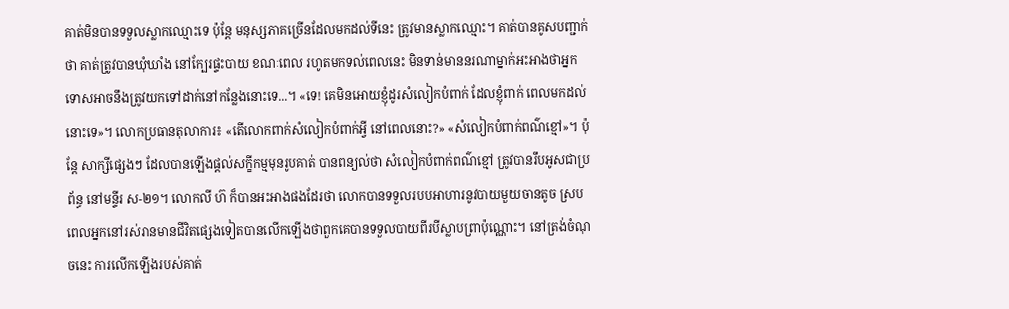គាត់មិនបានទទួលស្លាកឈ្មោះទេ ប៉ុន្តែ មនុស្សភាគច្រើនដែលមកដល់ទីនេះ ត្រូវមានស្លាកឈ្មោះ។ គាត់បានគូសបញ្ជាក់ថា គាត់ត្រូវបានឃុំឃាំង នៅក្បែរផ្ទះបាយ ខណៈពេល រហូតមកទល់ពេលនេះ មិនទាន់មាននរណាម្នាក់អះអាងថាអ្នកទោសអាចនឹងត្រូវយកទៅដាក់នៅកន្លែងនោះទេ...។ «ទេ! គេមិនអោយខ្ញុំដូរសំលៀកបំពាក់ ដែលខ្ញុំពាក់ ពេលមកដល់នោះទេ»។ លោកប្រធានតុលាការ៖ «តើលោកពាក់សំលៀកបំពាក់អ្វី នៅពេលនោះ?» «សំលៀកបំពាក់ពណ៌ខ្មៅ»។ ប៉ុន្តែ សាក្សីផ្សេងៗ ដែលបានឡើងផ្តល់សក្ខីកម្មមុនរូបគាត់ បានពន្យល់ថា សំលៀកបំពាក់ពណ៌ខ្មៅ ត្រូវបានរឹបអូសជាប្រព័ន្ធ នៅមន្ទីរ ស-២១។ លោកលី ហ៊ ក៏បានអះអាងផងដែរថា លោកបានទទួលរបបអាហារនូវបាយមួយចានតូច ស្របពេលអ្នកនៅរស់រានមានជីវិតផ្សេងទៀតបានលើកឡើងថាពួកគេបានទទួលបាយពីរបីស្លាបព្រាប៉ុណ្ណោះ។ នៅត្រង់ចំណុចនេះ ការលើកឡើងរបស់គាត់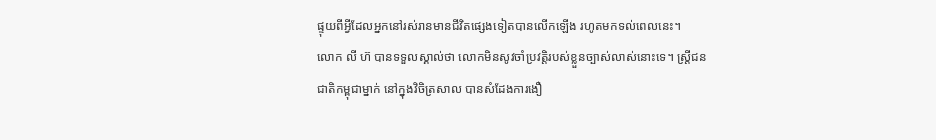ផ្ទុយពីអ្វីដែលអ្នកនៅរស់រានមានជីវិតផ្សេងទៀតបានលើកឡើង រហូតមកទល់ពេលនេះ។
លោក លី ហ៊ បានទទួលស្គាល់ថា លោកមិនសូវចាំប្រវត្តិរបស់ខ្លួនច្បាស់លាស់នោះទេ។ ស្រ្តីជនជាតិកម្ពុជាម្នាក់ នៅក្នុងវិចិត្រសាល បានសំដែងការងឿ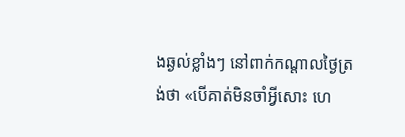ងឆ្ងល់ខ្លាំងៗ នៅពាក់កណ្តាលថ្ងៃត្រង់ថា «បើគាត់មិនចាំអ្វីសោះ ហេ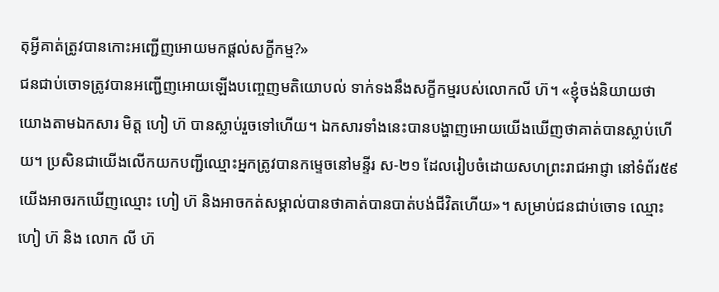តុអ្វីគាត់ត្រូវបានកោះអញ្ជើញអោយមកផ្តល់សក្ខីកម្ម?»
ជនជាប់ចោទត្រូវបានអញ្ជើញអោយឡើងបញ្ចេញមតិយោបល់ ទាក់ទងនឹងសក្ខីកម្មរបស់លោកលី ហ៊។ «ខ្ញុំចង់និយាយថា យោងតាមឯកសារ មិត្ត ហៀ ហ៊ បានស្លាប់រួចទៅហើយ។ ឯកសារទាំងនេះបានបង្ហាញអោយយើងឃើញថាគាត់បានស្លាប់ហើយ។ ប្រសិនជាយើងលើកយកបញ្ជីឈ្មោះអ្នកត្រូវបានកម្ទេចនៅមន្ទីរ ស-២១ ដែលរៀបចំដោយសហព្រះរាជអាជ្ញា នៅទំព័រ៥៩ យើងអាចរកឃើញឈ្មោះ ហៀ ហ៊ និងអាចកត់សម្គាល់បានថាគាត់បានបាត់បង់ជីវិតហើយ»។ សម្រាប់ជនជាប់ចោទ ឈ្មោះ ហៀ ហ៊ និង លោក លី ហ៊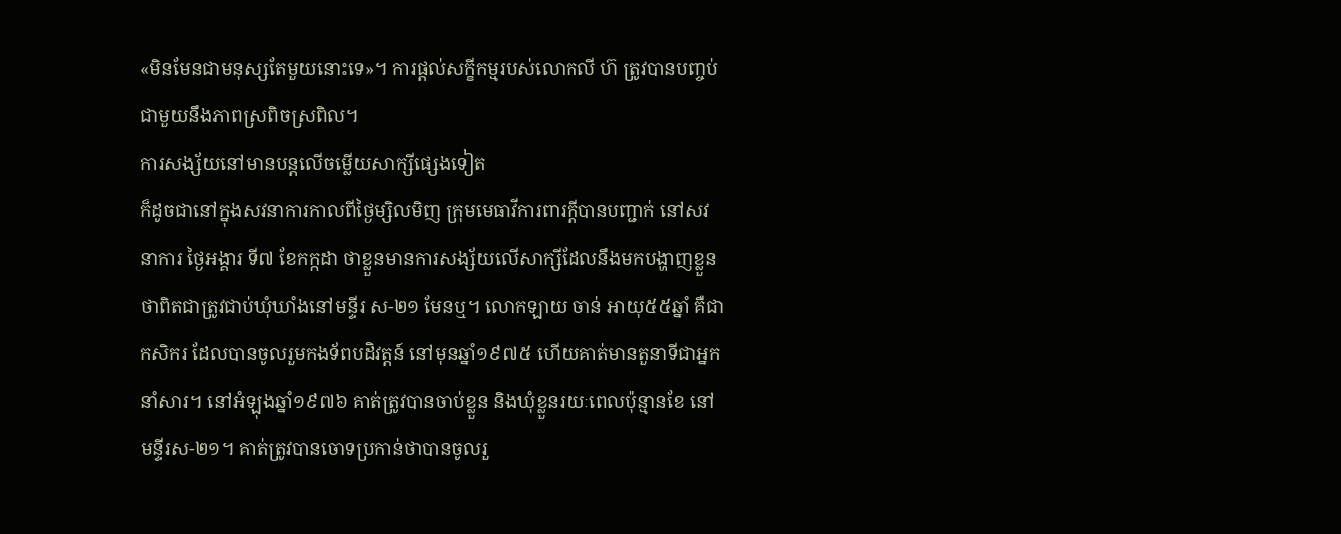«មិនមែនជាមនុស្សតែមួយនោះទេ»។ ការផ្តល់សក្ខីកម្មរបស់លោកលី ហ៊ ត្រូវបានបញ្ចប់ ជាមួយនឹងភាពស្រពិចស្រពិល។
ការសង្ស័យនៅមានបន្តលើចម្លើយសាក្សីផ្សេងទៀត
ក៏ដូចជានៅក្នុងសវនាការកាលពីថ្ងៃម្សិលមិញ ក្រុមមេធាវីការពារក្តីបានបញ្ជាក់ នៅសវនាការ ថ្ងៃអង្គារ ទី៧ ខែកក្កដា ថាខ្លួនមានការសង្ស័យលើសាក្សីដែលនឹងមកបង្ហាញខ្លួនថាពិតជាត្រូវជាប់ឃុំឃាំងនៅមន្ទីរ ស-២១ មែនឬ។ លោកឡាយ ចាន់ អាយុ៥៥ឆ្នាំ គឺជាកសិករ ដែលបានចូលរួមកងទ័ពបដិវត្តន៍ នៅមុនឆ្នាំ១៩៧៥ ហើយគាត់មានតួនាទីជាអ្នកនាំសារ។ នៅអំឡុងឆ្នាំ១៩៧៦ គាត់ត្រូវបានចាប់ខ្លួន និងឃុំខ្លួនរយៈពេលប៉ុន្មានខែ នៅមន្ទីរស-២១។ គាត់ត្រូវបានចោទប្រកាន់ថាបានចូលរួ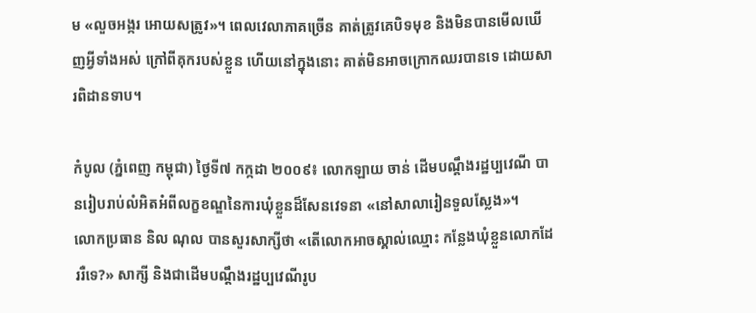ម «លួចអង្ករ អោយសត្រូវ»។ ពេលវេលាភាគច្រើន គាត់ត្រូវគេបិទមុខ និងមិនបានមើលឃើញអ្វីទាំងអស់ ក្រៅពីគុករបស់ខ្លួន ហើយនៅក្នុងនោះ គាត់មិនអាចក្រោកឈរបានទេ ដោយសារពិដានទាប។

កំបូល (ភ្នំពេញ កម្ពុជា) ថ្ងៃទី៧ កក្កដា ២០០៩៖ លោកឡាយ ចាន់ ដើមបណ្តឹងរដ្ឋប្បវេណី បានរៀបរាប់លំអិតអំពីលក្ខខណ្ឌនៃការឃុំខ្លួនដ៏សែនវេទនា «នៅសាលារៀនទួលស្លែង»។
លោកប្រធាន និល ណុល បានសួរសាក្សីថា «តើលោកអាចស្គាល់ឈ្មោះ កន្លែងឃុំខ្លួនលោកដែររឺទេ?» សាក្សី និងជាដើមបណ្តឹងរដ្ឋប្បវេណីរូប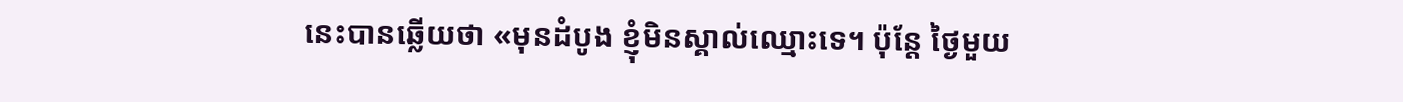នេះបានឆ្លើយថា «មុនដំបូង ខ្ញុំមិនស្គាល់ឈ្មោះទេ។ ប៉ុន្តែ ថ្ងៃមួយ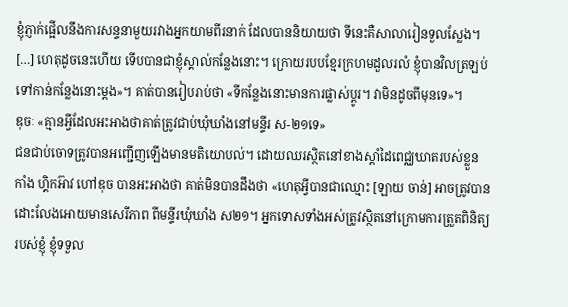ខ្ញុំភ្ញាក់ផ្អើលនឹងការសន្ទនាមួយរវាងអ្នកយាមពីរនាក់ ដែលបាននិយាយថា ទីនេះគឺសាលារៀនទួលស្លែង។ […] ហេតុដូចនេះហើយ ទើបបានជាខ្ញុំស្គាល់កន្លែងនោះ។ ក្រោយរបបខ្មែរក្រហមដួលរលំ ខ្ញុំបានវិលត្រឡប់ទៅកាន់កន្លែងនោះម្តង»។ គាត់បានរៀបរាប់ថា «ទីកន្លែងនោះមានការផ្លាស់ប្តូរ។ វាមិនដូចពីមុនទេ»។
ឌុចៈ «គ្មានអ្វីដែលអះអាងថាគាត់ត្រូវជាប់ឃុំឃាំងនៅមន្ទីរ ស-២១ទេ»
ជនជាប់ចោទត្រូវបានអញ្ជើញឡើងមានមតិយោបល់។ ដោយឈរស្ថិតនៅខាងស្តាំដៃពេជ្ឈឃាតរបស់ខ្លួន កាំង ហ្គិកអ៊ាវ ហៅឌុច បានអះអាងថា គាត់មិនបានដឹងថា «ហេតុអ្វីបានជាឈ្មោះ [ឡាយ ចាន់] អាចត្រូវបានដោះលែងអោយមានសេរីភាព ពីមន្ទីរឃុំឃាំង ស២១។ អ្នកទោសទាំងអស់ត្រូវស្ថិតនៅក្រោមការត្រួតពិនិត្យរបស់ខ្ញុំ ខ្ញុំទទួល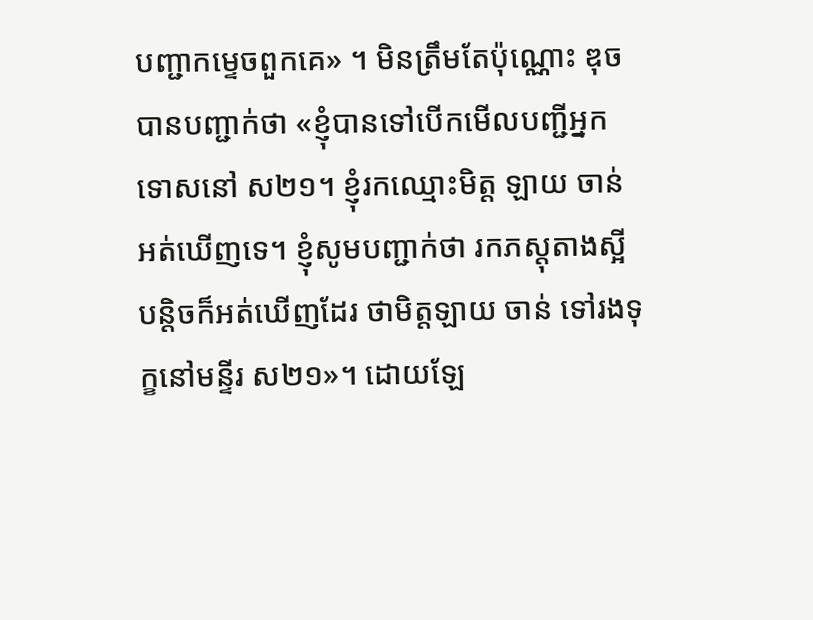បញ្ជាកម្ទេចពួកគេ» ។ មិនត្រឹមតែប៉ុណ្ណោះ ឌុចបានបញ្ជាក់ថា «ខ្ញុំបានទៅបើកមើលបញ្ជីអ្នកទោសនៅ ស២១។ ខ្ញុំរកឈ្មោះមិត្ត ឡាយ ចាន់ អត់ឃើញទេ។ ខ្ញុំសូមបញ្ជាក់ថា រកភស្តុតាងស្អីបន្តិចក៏អត់ឃើញដែរ ថាមិត្តឡាយ ចាន់ ទៅរងទុក្ខនៅមន្ទីរ ស២១»។ ដោយឡែ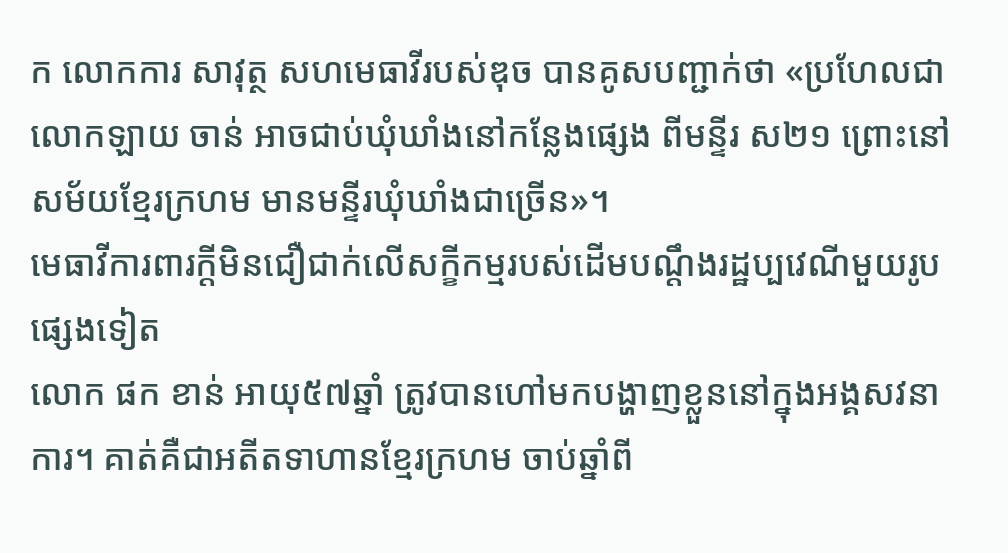ក លោកការ សាវុត្ថ សហមេធាវីរបស់ឌុច បានគូសបញ្ជាក់ថា «ប្រហែលជាលោកឡាយ ចាន់ អាចជាប់ឃុំឃាំងនៅកន្លែងផ្សេង ពីមន្ទីរ ស២១ ព្រោះនៅសម័យខ្មែរក្រហម មានមន្ទីរឃុំឃាំងជាច្រើន»។
មេធាវីការពារក្តីមិនជឿជាក់លើសក្ខីកម្មរបស់ដើមបណ្តឹងរដ្ឋប្បវេណីមួយរូបផ្សេងទៀត
លោក ផក ខាន់ អាយុ៥៧ឆ្នាំ ត្រូវបានហៅមកបង្ហាញខ្លួននៅក្នុងអង្គសវនាការ។ គាត់គឺជាអតីតទាហានខ្មែរក្រហម ចាប់ឆ្នាំពី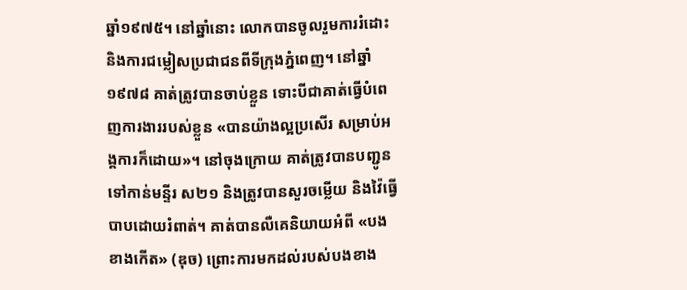ឆ្នាំ១៩៧៥។ នៅឆ្នាំនោះ លោកបានចូលរួមការរំដោះ និងការជម្លៀសប្រជាជនពីទីក្រុងភ្នំពេញ។ នៅឆ្នាំ១៩៧៨ គាត់ត្រូវបានចាប់ខ្លួន ទោះបីជាគាត់ធ្វើបំពេញការងាររបស់ខ្លួន «បានយ៉ាងល្អប្រសើរ សម្រាប់អង្គការក៏ដោយ»។ នៅចុងក្រោយ គាត់ត្រូវបានបញ្ជូនទៅកាន់មន្ទីរ ស២១ និងត្រូវបានសួរចម្លើយ និងវ៉ៃធ្វើបាបដោយរំពាត់។ គាត់បានលឺគេនិយាយអំពី «បងខាងកើត» (ឌុច) ព្រោះការមកដល់របស់បងខាង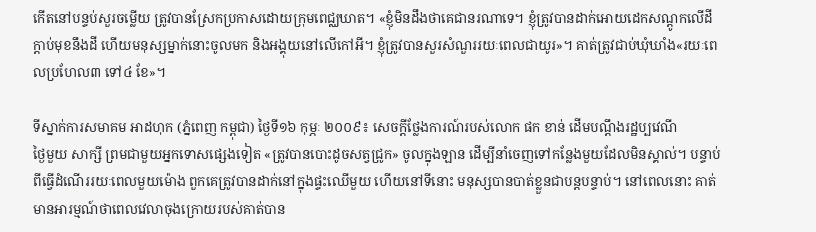កើតនៅបន្ទប់សួរចម្លើយ ត្រូវបានស្រែកប្រកាសដោយក្រុមពេជ្ឈឃាត។ «ខ្ញុំមិនដឹងថាគេជានរណាទេ។ ខ្ញុំត្រូវបានដាក់អោយដេកសណ្តូកលើដី ក្តាប់មុខនឹងដី ហើយមនុស្សម្នាក់នោះចូលមក និងអង្គុយនៅលើកៅអី។ ខ្ញុំត្រូវបានសួរសំណួររយៈពេលជាយូរ»។ គាត់ត្រូវជាប់ឃុំឃាំង«រយៈពេលប្រហែល៣ ទៅ៤ ខែ»។

ទីស្នាក់ការសមាគម អាដហុក (ភ្នំពេញ កម្ពុជា) ថ្ងៃទី១៦ កុម្ភៈ ២០០៩៖ សេចក្តីថ្លែងការណ៍របស់លោក ផក ខាន់ ដើមបណ្តឹងរដ្ឋប្បវេណី
ថ្ងៃមួយ សាក្សី ព្រមជាមួយអ្នកទោសផ្សេងទៀត «ត្រូវបានបោះដូចសត្វជ្រូក» ចូលក្នុងឡាន ដើម្បីនាំចេញទៅកន្លែងមួយដែលមិនស្គាល់។ បន្ទាប់ពីធ្វើដំណើររយៈពេលមួយម៉ោង ពួកគេត្រូវបានដាក់នៅក្នុងផ្ទះឈើមួយ ហើយនៅទីនោះ មនុស្សបានបាត់ខ្លួនជាបន្តបន្ទាប់។ នៅពេលនោះ គាត់មានអារម្មណ៍ថាពេលវេលាចុងក្រោយរបស់គាត់បាន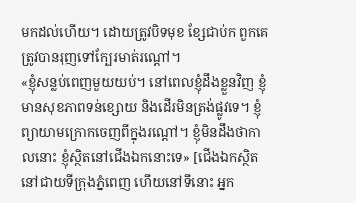មកដល់ហើយ។ ដោយត្រូវបិទមុខ ខ្សែជាប់ក ពួកគេត្រូវបានរុញទៅក្បែរមាត់រណ្តៅ។
«ខ្ញុំសន្លប់ពេញមួយយប់។ នៅពេលខ្ញុំដឹងខ្លួនវិញ ខ្ញុំមានសុខភាពទន់ខ្សោយ និងដើរមិនត្រង់ផ្លូវទេ។ ខ្ញុំព្យាយាមក្រោកចេញពីក្នុងរណ្តៅ។ ខ្ញុំមិនដឹងថាកាលនោះ ខ្ញុំស្ថិតនៅជើងឯកនោះទេ» [ជើងឯកស្ថិតនៅជាយទីក្រុងភ្នំពេញ ហើយនៅទីនោះ អ្នក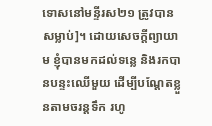ទោសនៅមន្ទីរស២១ ត្រូវបានសម្លាប់]។ ដោយសេចក្តីព្យាយាម ខ្ញុំបានមកដល់ទន្លេ និងរកបានបន្ទះឈើមួយ ដើម្បីបណ្តែតខ្លួនតាមចរន្តទឹក រហូ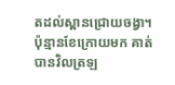តដល់ស្ពានជ្រោយចង្វា។ ប៉ុន្មានខែក្រោយមក គាត់បានវិលត្រឡ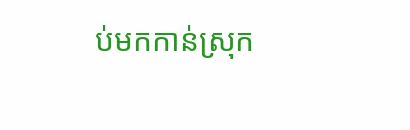ប់មកកាន់ស្រុក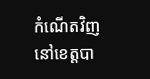កំណើតវិញ នៅខេត្តបា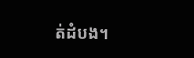ត់ដំបង។